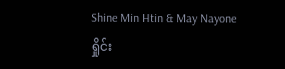Shine Min Htin & May Nayone
ရှိုင်း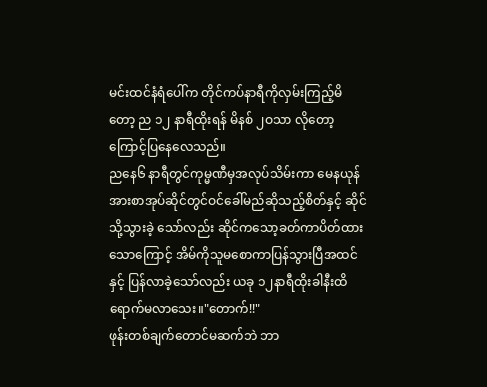မင်းထင်နံရံပေါ်က တိုင်ကပ်နာရီကိုလှမ်းကြည့်မိတော့ ည ၁၂ နာရီထိုးရန် မိနစ် ၂ဝသာ လိုတော့ကြောင့်ပြနေလေသည်။
ညနေ၆ နာရီတွင်ကုမ္မဏီမှအလုပ်သိမ်းကာ မေနယုန်အားစာအုပ်ဆိုင်တွင်ဝင်ခေါ်မည်ဆိုသည့်စိတ်နှင့် ဆိုင်သို့သွားခဲ့ သော်လည်း ဆိုင်ကသော့ခတ်ကာပိတ်ထားသောကြောင့် အိမ်ကိုသူမစောကာပြန်သွားပြီအထင်နှင့် ပြန်လာခဲ့သော်လည်း ယခု ၁၂နာရီထိုးခါနီးထိရောက်မလာသေး။"တောက်!!"
ဖုန်းတစ်ချက်တောင်မဆက်ဘဲ ဘာ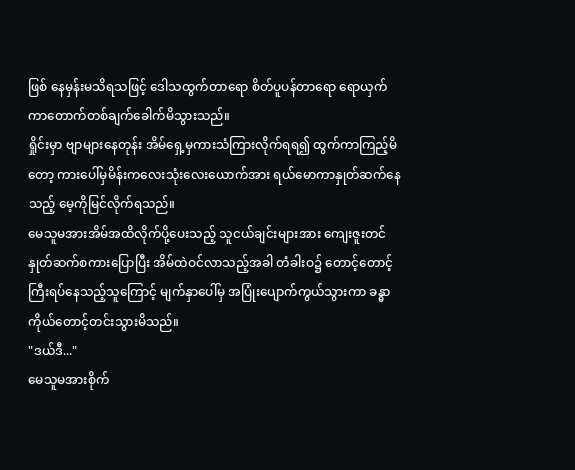ဖြစ် နေမှန်းမသိရသဖြင့် ဒေါသထွက်တာရော စိတ်ပူပန်တာရော ရောယှက်ကာတောက်တစ်ချက်ခေါက်မိသွားသည်။
ရှိုင်းမှာ ဗျာများနေတုန်း အိမ်ရှေ့မှကားသံကြားလိုက်ရရ၍ ထွက်ကာကြည့်မိတော့ ကားပေါ်မှမိန်းကလေးသုံးလေးယောက်အား ရယ်မောကာနှုတ်ဆက်နေသည့် မေ့ကိုမြင်လိုက်ရသည်။
မေသူမအားအိမ်အထိလိုက်ပို့ပေးသည့် သူငယ်ချင်းများအား ကျေးဇူးတင်နှုတ်ဆက်စကားပြောပြီး အိမ်ထဲဝင်လာသည့်အခါ တံခါးဝ၌ တောင့်တောင့်ကြီးရပ်နေသည့်သူကြောင့် မျက်နှာပေါ်မှ အပြုံးပျောက်ကွယ်သွားကာ ခန္ဓာကိုယ်တောင့်တင်းသွားမိသည်။
"ဒယ်ဒီ..."
မေသူမအားစိုက်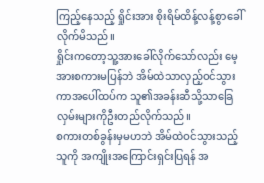ကြည့်နေသည့် ရှိုင်းအား စိုးရိမ်ထိန့်လန့်စွာခေါ်လိုက်မိသည်။
ရှိုင်းကတော့သူ့အားခေါ်လိုက်သော်လည်း မေ့အားစကားမပြန်ဘဲ အိမ်ထဲသာလှည့်ဝင်သွားကာအပေါ်ထပ်က သူ၏အခန်းဆီသို့သာခြေလှမ်းများကိုဦးတည်လိုက်သည်။
စကားတစ်ခွန်းမှမဟဘဲ အိမ်ထဲဝင်သွားသည့်သူကို အကျိုးအကြောင်းရှင်းပြရန် အ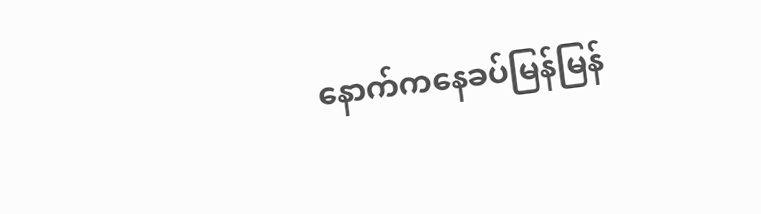နောက်ကနေခပ်မြန်မြန်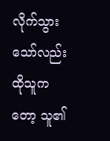လိုက်သွားသော်လည်း ထိုသူကတော့ သူ၏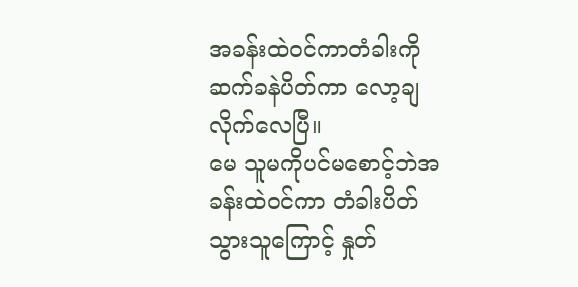အခန်းထဲဝင်ကာတံခါးကိုဆက်ခနဲပိတ်ကာ လော့ချလိုက်လေပြီ။
မေ သူမကိုပင်မစောင့်ဘဲအခန်းထဲဝင်ကာ တံခါးပိတ်သွားသူကြောင့် နှုတ်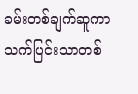ခမ်းတစ်ချက်ဆူကာ သက်ပြင်းသာတစ်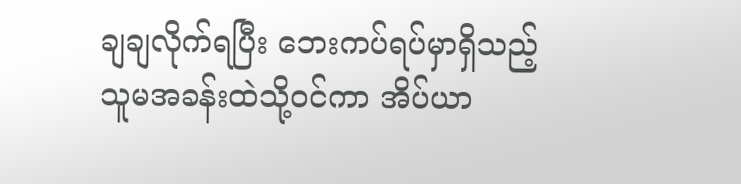ချချလိုက်ရပြီး ဘေးကပ်ရပ်မှာရှိသည့် သူမအခန်းထဲသို့ဝင်ကာ အိပ်ယာ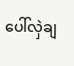ပေါ်လှဲချ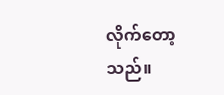လိုက်တော့သည်။